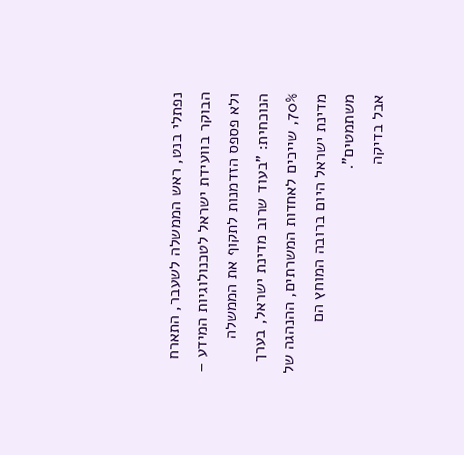נפתלי בנט, ראש הממשלה לשעבר, התארח הבוקר בוועידת ישראל לטכנולוגיות המידע – ולא פספס הזדמנות לתקוף את הממשלה הנוכחית: "בעוד שרוב מדינת ישראל, בערך 70%, שייכים לאחדות המשרתים, ההנהגה של מדינת ישראל היום ברובה המוחץ הם משתמטים".
אבל בדיקה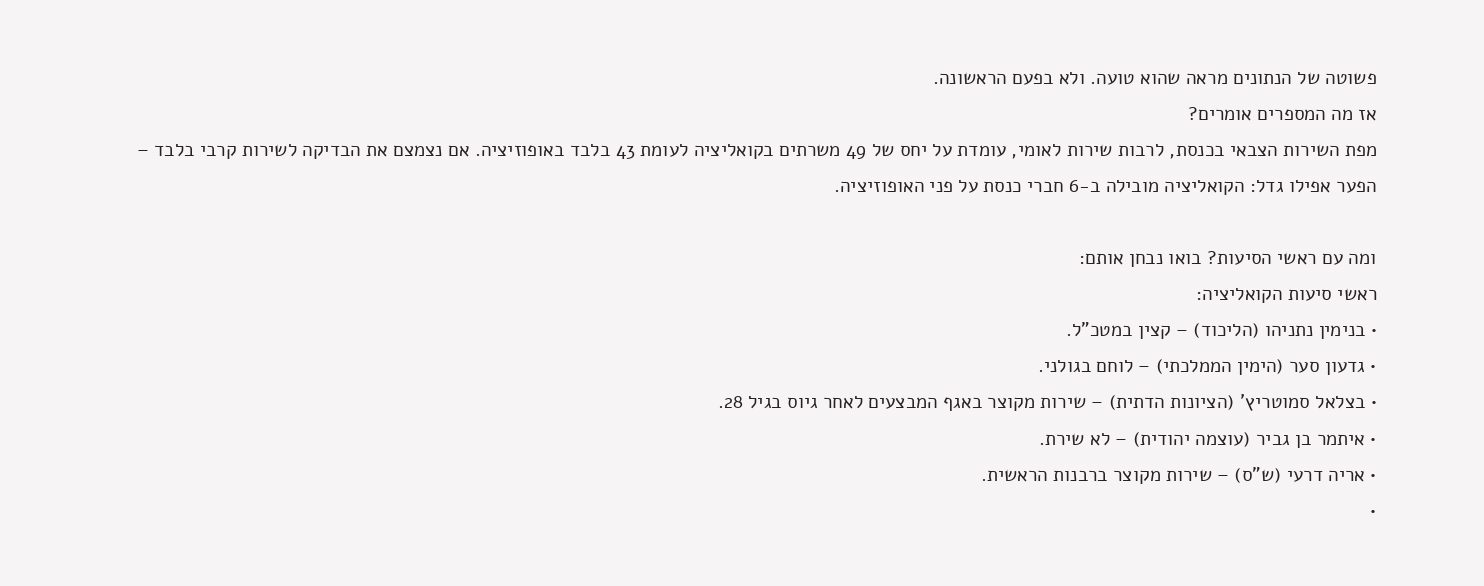פשוטה של הנתונים מראה שהוא טועה. ולא בפעם הראשונה.
אז מה המספרים אומרים?
מפת השירות הצבאי בכנסת, לרבות שירות לאומי, עומדת על יחס של 49 משרתים בקואליציה לעומת 43 בלבד באופוזיציה. אם נצמצם את הבדיקה לשירות קרבי בלבד – הפער אפילו גדל: הקואליציה מובילה ב-6 חברי כנסת על פני האופוזיציה.

ומה עם ראשי הסיעות? בואו נבחן אותם:
ראשי סיעות הקואליציה:
• בנימין נתניהו (הליכוד) – קצין במטכ"ל.
• גדעון סער (הימין הממלכתי) – לוחם בגולני.
• בצלאל סמוטריץ' (הציונות הדתית) – שירות מקוצר באגף המבצעים לאחר גיוס בגיל 28.
• איתמר בן גביר (עוצמה יהודית) – לא שירת.
• אריה דרעי (ש"ס) – שירות מקוצר ברבנות הראשית.
•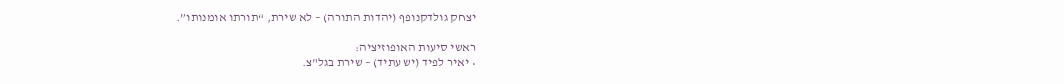יצחק גולדקנופף (יהדות התורה) – לא שירת, “תורתו אומנותו”.

ראשי סיעות האופוזיציה:
• יאיר לפיד (יש עתיד) – שירת בגל"צ.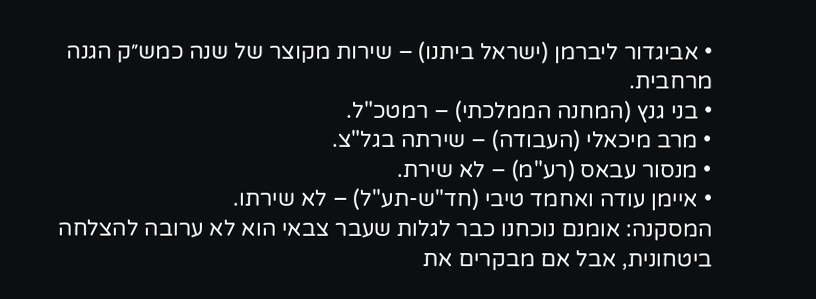• אביגדור ליברמן (ישראל ביתנו) – שירות מקוצר של שנה כמש״ק הגנה מרחבית.
• בני גנץ (המחנה הממלכתי) – רמטכ"ל.
• מרב מיכאלי (העבודה) – שירתה בגל"צ.
• מנסור עבאס (רע"מ) – לא שירת.
• איימן עודה ואחמד טיבי (חד"ש-תע"ל) – לא שירתו.
המסקנה: אומנם נוכחנו כבר לגלות שעבר צבאי הוא לא ערובה להצלחה ביטחונית, אבל אם מבקרים את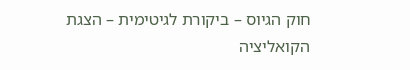חוק הגיוס – ביקורת לגיטימית – הצגת הקואליציה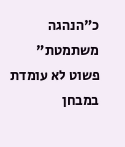כ"הנהגה משתמטת" פשוט לא עומדת במבחן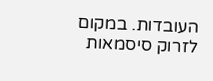העובדות. במקום לזרוק סיסמאות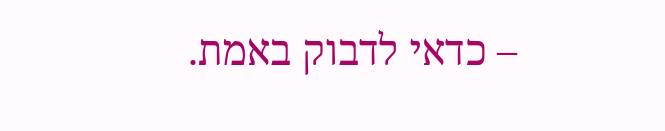– כדאי לדבוק באמת.